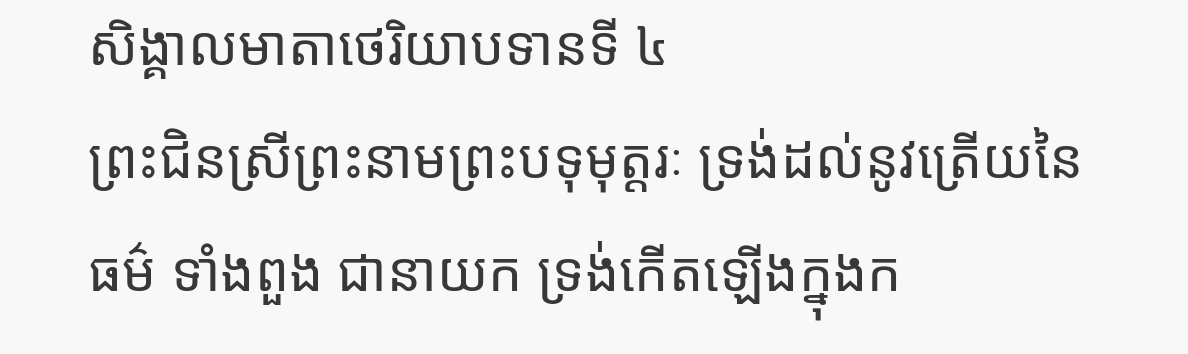សិង្គាលមាតាថេរិយាបទានទី ៤
ព្រះជិនស្រីព្រះនាមព្រះបទុមុត្តរៈ ទ្រង់ដល់នូវត្រើយនៃធម៌ ទាំងពួង ជានាយក ទ្រង់កើតឡើងក្នុងក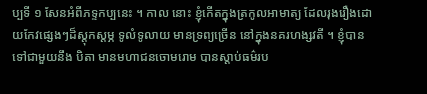ប្បទី ១ សែនអំពីភទ្ទកប្បនេះ ។ កាល នោះ ខ្ញុំកើតក្នុងត្រកូលអាមាត្យ ដែលរុងរឿងដោយកែវផ្សេងៗដ៏ស្តុកស្តម្ភ ទូលំទូលាយ មានទ្រព្យច្រើន នៅក្នុងនគរហង្សវតី ។ ខ្ញុំបានទៅជាមួយនឹង បិតា មានមហាជនចោមរោម បានស្តាប់ធម៌រប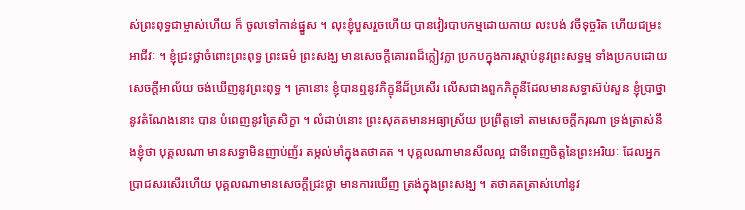ស់ព្រះពុទ្ធជាម្ចាស់ហើយ ក៏ ចូលទៅកាន់ផ្នួស ។ លុះខ្ញុំបួសរួចហើយ បានវៀរបាបកម្មដោយកាយ លះបង់ វចីទុច្ចរិត ហើយជម្រះអាជីវៈ ។ ខ្ញុំជ្រះថ្លាចំពោះព្រះពុទ្ធ ព្រះធម៌ ព្រះសង្ឃ មានសេចក្តីគោរពដ៏ក្លៀវក្លា ប្រកបក្នុងការស្តាប់នូវព្រះសទ្ធម្ម ទាំងប្រកបដោយ សេចក្តីអាល័យ ចង់ឃើញនូវព្រះពុទ្ធ ។ គ្រានោះ ខ្ញុំបានឮនូវភិក្ខុនីដ៏ប្រសើរ លើសជាងពួកភិក្ខុនីដែលមានសទ្ធាស៊ប់សួន ខ្ញុំប្រាថ្នានូវតំណែងនោះ បាន បំពេញនូវត្រៃសិក្ខា ។ លំដាប់នោះ ព្រះសុគតមានអធ្យាស្រ័យ ប្រព្រឹត្តទៅ តាមសេចក្តីករុណា ទ្រង់ត្រាស់នឹងខ្ញុំថា បុគ្គលណា មានសទ្ធាមិនញាប់ញ័រ តម្កល់មាំក្នុងតថាគត ។ បុគ្គលណាមានសីលល្អ ជាទីពេញចិត្តនៃព្រះអរិយៈ ដែលអ្នកប្រាជសរសើរហើយ បុគ្គលណាមានសេចក្តីជ្រះថ្លា មានការឃើញ ត្រង់ក្នុងព្រះសង្ឃ ។ តថាគតត្រាស់ហៅនូវ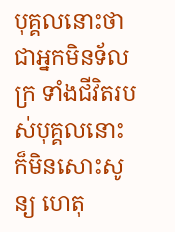បុគ្គលនោះថា ជាអ្នកមិនទ័លក្រ ទាំងជីវិតរបស់បុគ្គលនោះ ក៏មិនសោះសូន្យ ហេតុ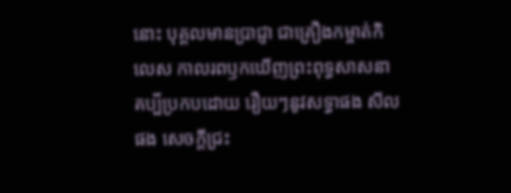នោះ បុគ្គលមានប្រាជ្ញា ជាគ្រឿងកម្ចាត់កិលេស កាលរពឫកឃើញព្រះពុទ្ធសាសនា គប្បីប្រកបដោយ រឿយៗនូវសទ្ធាផង សីលផង សេចក្តីជ្រះ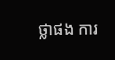ថ្លាផង ការ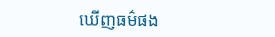ឃើញធម៌ផង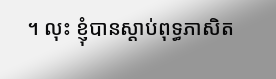។ លុះ ខ្ញុំបានស្តាប់ពុទ្ធភាសិត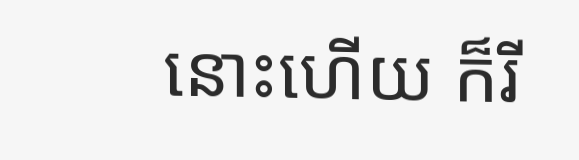នោះហើយ ក៏រី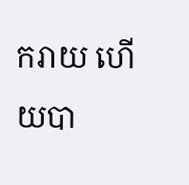ករាយ ហើយបា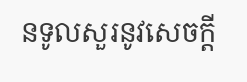នទូលសួរនូវសេចក្តី